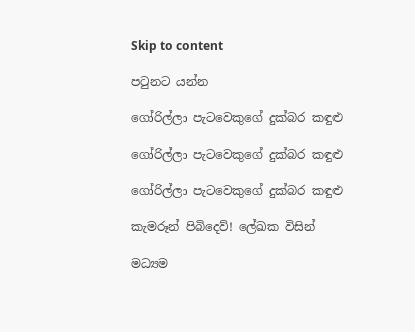Skip to content

පටුනට යන්න

ගෝරිල්ලා පැටවෙකුගේ දුක්බර කඳුළු

ගෝරිල්ලා පැටවෙකුගේ දුක්බර කඳුළු

ගෝරිල්ලා පැටවෙකුගේ දුක්බර කඳුළු

කැමරූන් පිබිදෙව්! ලේඛක විසින්

මධ්‍යම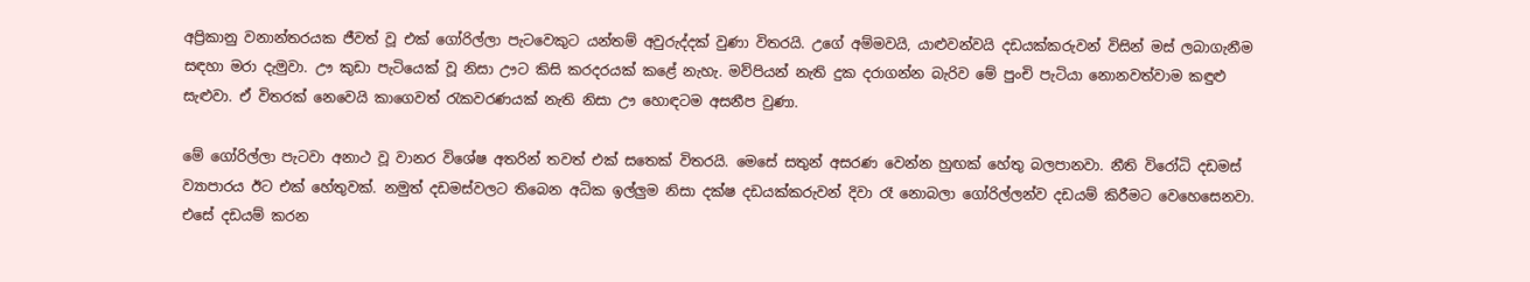අප්‍රිකානු වනාන්තරයක ජීවත් වූ එක් ගෝරිල්ලා පැටවෙකුට යන්තම් අවුරුද්දක් වුණා විතරයි. උගේ අම්මවයි, යාළුවන්වයි දඩයක්කරුවන් විසින් මස් ලබාගැනීම සඳහා මරා දැමුවා. ඌ කුඩා පැටියෙක් වූ නිසා ඌට කිසි කරදරයක් කළේ නැහැ. මව්පියන් නැති දුක දරාගන්න බැරිව මේ පුංචි පැටියා නොනවත්වාම කඳුළු සැළුවා. ඒ විතරක් නෙවෙයි කාගෙවත් රැකවරණයක් නැති නිසා ඌ හොඳටම අසනීප වුණා.

මේ ගෝරිල්ලා පැටවා අනාථ වූ වානර විශේෂ අතරින් තවත් එක් සතෙක් විතරයි. මෙසේ සතුන් අසරණ වෙන්න හුඟක් හේතු බලපානවා. නීති විරෝධි දඩමස් ව්‍යාපාරය ඊට එක් හේතුවක්. නමුත් දඩමස්වලට තිබෙන අධික ඉල්ලුම නිසා දක්ෂ දඩයක්කරුවන් දිවා රෑ නොබලා ගෝරිල්ලන්ව දඩයම් කිරීමට වෙහෙසෙනවා. එසේ දඩයම් කරන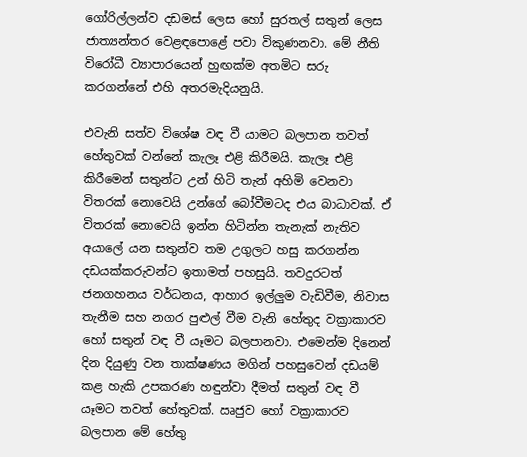ගෝරිල්ලන්ව දඩමස් ලෙස හෝ සුරතල් සතුන් ලෙස ජාත්‍යන්තර වෙළඳපොළේ පවා විකුණනවා. මේ නීති විරෝධී ව්‍යාපාරයෙන් හුඟක්ම අතමිට සරු කරගන්නේ එහි අතරමැදියනුයි.

එවැනි සත්ව විශේෂ වඳ වී යාමට බලපාන තවත් හේතුවක් වන්නේ කැලෑ එළි කිරීමයි. කැලෑ එළි කිරීමෙන් සතුන්ට උන් හිටි තැන් අහිමි වෙනවා විතරක් නොවෙයි උන්ගේ බෝවීමටද එය බාධාවක්. ඒ විතරක් නොවෙයි ඉන්න හිටින්න තැනැක් නැතිව අයාලේ යන සතුන්ව තම උගුලට හසු කරගන්න දඩයක්කරුවන්ට ඉතාමත් පහසුයි. තවදුරටත් ජනගහනය වර්ධනය, ආහාර ඉල්ලුම වැඩිවීම, නිවාස තැනීම සහ නගර පුළුල් වීම වැනි හේතුද වක්‍රාකාරව හෝ සතුන් වඳ වී යෑමට බලපානවා. එමෙන්ම දිනෙන් දින දියුණු වන තාක්ෂණය මගින් පහසුවෙන් දඩයම් කළ හැකි උපකරණ හඳුන්වා දීමත් සතුන් වඳ වී යෑමට තවත් හේතුවක්. ඍජුව හෝ වක්‍රාකාරව බලපාන මේ හේතු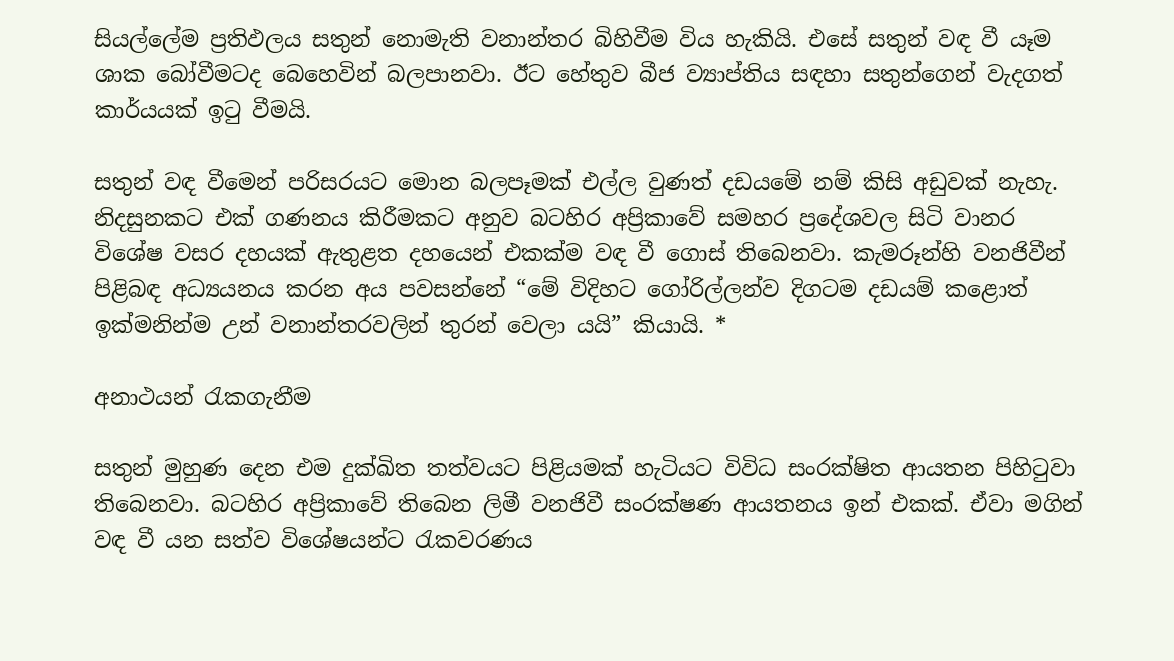සියල්ලේම ප්‍රතිඵලය සතුන් නොමැති වනාන්තර බිහිවීම විය හැකියි. එසේ සතුන් වඳ වී යෑම ශාක බෝවීමටද බෙහෙවින් බලපානවා. ඊට හේතුව බීජ ව්‍යාප්තිය සඳහා සතුන්ගෙන් වැදගත් කාර්යයක් ඉටු වීමයි.

සතුන් වඳ වීමෙන් පරිසරයට මොන බලපෑමක් එල්ල වුණත් දඩයමේ නම් කිසි අඩුවක් නැහැ. නිදසුනකට එක් ගණනය කිරීමකට අනුව බටහිර අප්‍රිකාවේ සමහර ප්‍රදේශවල සිටි වානර විශේෂ වසර දහයක් ඇතුළත දහයෙන් එකක්ම වඳ වී ගොස් තිබෙනවා. කැමරූන්හි වනජිවීන් පිළිබඳ අධ්‍යයනය කරන අය පවසන්නේ “මේ විදිහට ගෝරිල්ලන්ව දිගටම දඩයම් කළොත් ඉක්මනින්ම උන් වනාන්තරවලින් තුරන් වෙලා යයි” කියායි. *

අනාථයන් රැකගැනීම

සතුන් මුහුණ දෙන එම දුක්ඛිත තත්වයට පිළියමක් හැටියට විවිධ සංරක්ෂිත ආයතන පිහිටුවා තිබෙනවා. බටහිර අප්‍රිකාවේ තිබෙන ලිමී වනජිවී සංරක්ෂණ ආයතනය ඉන් එකක්. ඒවා මගින් වඳ වී යන සත්ව විශේෂයන්ට රැකවරණය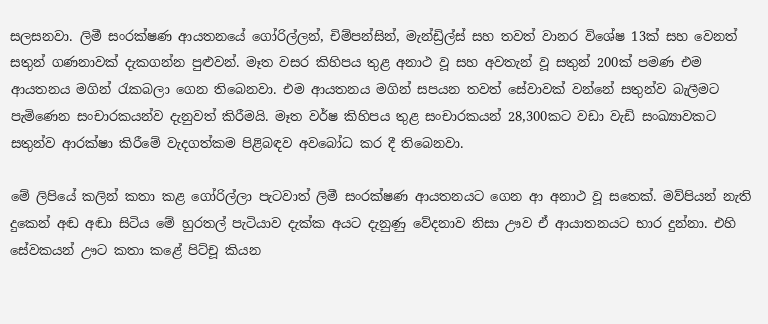සලසනවා. ලිමී සංරක්ෂණ ආයතනයේ ගෝරිල්ලන්, චිම්පන්සින්, මැන්ඩ්‍රිල්ස් සහ තවත් වානර විශේෂ 13ක් සහ වෙනත් සතුන් ගණනාවක් දැකගන්න පුළුවන්. මෑත වසර කිහිපය තුළ අනාථ වූ සහ අවතැන් වූ සතුන් 200ක් පමණ එම ආයතනය මගින් රැකබලා ගෙන තිබෙනවා. එම ආයතනය මගින් සපයන තවත් සේවාවක් වන්නේ සතුන්ව බැලීමට පැමිණෙන සංචාරකයන්ව දැනුවත් කිරීමයි. මෑත වර්ෂ කිහිපය තුළ සංචාරකයන් 28,300කට වඩා වැඩි සංඛ්‍යාවකට සතුන්ව ආරක්ෂා කිරීමේ වැදගත්කම පිළිබඳව අවබෝධ කර දී තිබෙනවා.

මේ ලිපියේ කලින් කතා කළ ගෝරිල්ලා පැටවාත් ලිමී සංරක්ෂණ ආයතනයට ගෙන ආ අනාථ වූ සතෙක්. මව්පියන් නැති දුකෙන් අඬ අඬා සිටිය මේ හුරතල් පැටියාව දැක්ක අයට දැනුණු වේදනාව නිසා ඌව ඒ ආයාතනයට භාර දුන්නා. එහි සේවකයන් ඌට කතා කළේ පිට්චූ කියන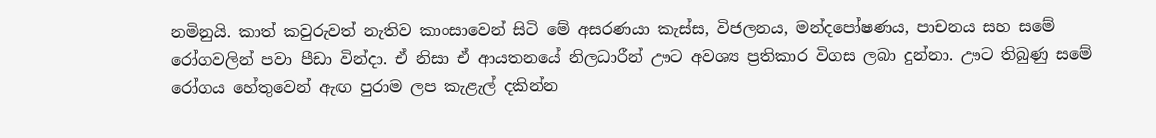නමිනුයි. කාත් කවුරුවත් නැතිව කාංසාවෙන් සිටි මේ අසරණයා කැස්ස, විජලනය, මන්දපෝෂණය, පාචනය සහ සමේ රෝගවලින් පවා පීඩා වින්දා. ඒ නිසා ඒ ආයතනයේ නිලධාරීන් ඌට අවශ්‍ය ප්‍රතිකාර විගස ලබා දුන්නා. ඌට තිබුණු සමේ රෝගය හේතුවෙන් ඇඟ පුරාම ලප කැළැල් දකින්න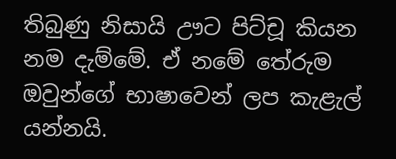තිබුණු නිසායි ඌට පිට්චූ කියන නම දැම්මේ. ඒ නමේ තේරුම ඔවුන්ගේ භාෂාවෙන් ලප කැළැල් යන්නයි.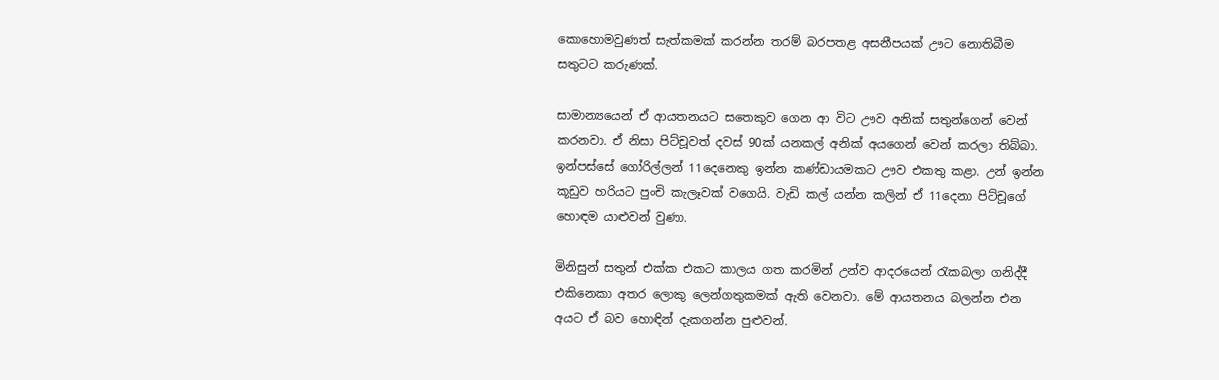කොහොමවුණත් සැත්කමක් කරන්න තරම් බරපතළ අසනීපයක් ඌට නොතිබීම සතුටට කරුණක්.

සාමාන්‍යයෙන් ඒ ආයතනයට සතෙකුව ගෙන ආ විට ඌව අනික් සතුන්ගෙන් වෙන් කරනවා. ඒ නිසා පිට්චූවත් දවස් 90ක් යනකල් අනික් අයගෙන් වෙන් කරලා තිබ්බා. ඉන්පස්සේ ගෝරිල්ලන් 11දෙනෙකු ඉන්න කණ්ඩායමකට ඌව එකතු කළා. උන් ඉන්න කූඩුව හරියට පුංචි කැලෑවක් වගෙයි. වැඩි කල් යන්න කලින් ඒ 11දෙනා පිට්චූගේ හොඳම යාළුවන් වුණා.

මිනිසුන් සතුන් එක්ක එකට කාලය ගත කරමින් උන්ව ආදරයෙන් රැකබලා ගනිද්දී එකිනෙකා අතර ලොකු ලෙන්ගතුකමක් ඇති වෙනවා. මේ ආයතනය බලන්න එන අයට ඒ බව හොඳින් දැකගන්න පුළුවන්.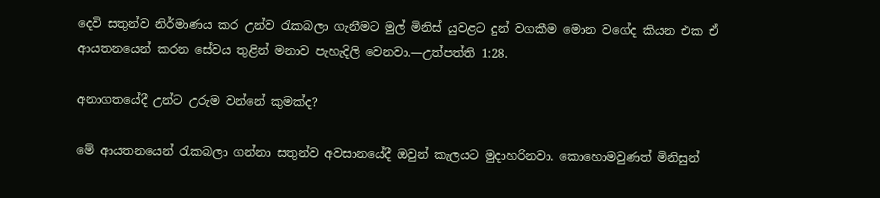දෙවි සතුන්ව නිර්මාණය කර උන්ව රැකබලා ගැනීමට මුල් මිනිස් යුවළට දුන් වගකීම මොන වගේද කියන එක ඒ ආයතනයෙන් කරන සේවය තුළින් මනාව පැහැදිලි වෙනවා.—උත්පත්ති 1:28.

අනාගතයේදී උන්ට උරුම වන්නේ කුමක්ද?

මේ ආයතනයෙන් රැකබලා ගන්නා සතුන්ව අවසානයේදී ඔවුන් කැලයට මුදාහරිනවා. කොහොමවුණත් මිනිසුන්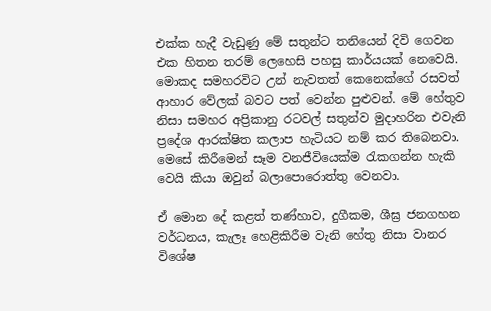එක්ක හැදී වැඩුණු මේ සතුන්ට තනියෙන් දිවි ගෙවන එක හිතන තරම් ලෙහෙසි පහසු කාර්යයක් නෙවෙයි. මොකද සමහරවිට උන් නැවතත් කෙනෙක්ගේ රසවත් ආහාර වේලක් බවට පත් වෙන්න පුළුවන්. මේ හේතුව නිසා සමහර අප්‍රිකානු රටවල් සතුන්ව මුදාහරින එවැනි ප්‍රදේශ ආරක්ෂිත කලාප හැටියට නම් කර තිබෙනවා. මෙසේ කිරීමෙන් සෑම වනජීවියෙක්ම රැකගන්න හැකි වෙයි කියා ඔවුන් බලාපොරොත්තු වෙනවා.

ඒ මොන දේ කළත් තණ්හාව, දුගීකම, ශීඝ්‍ර ජනගහන වර්ධනය, කැලෑ හෙළිකිරීම වැනි හේතු නිසා වානර විශේෂ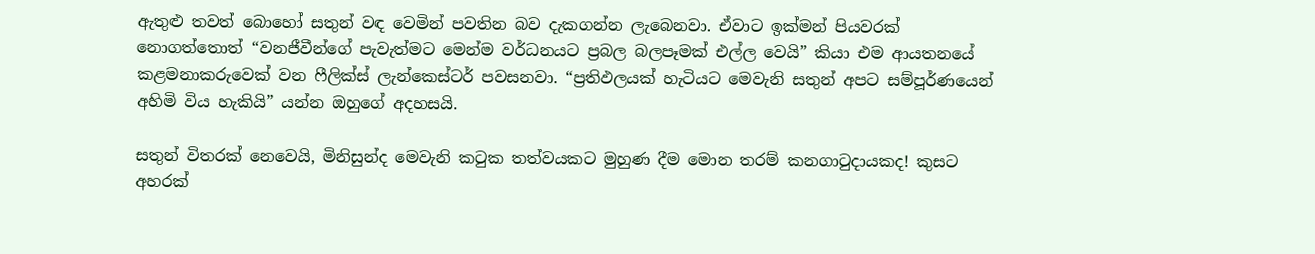ඇතුළු තවත් බොහෝ සතුන් වඳ වෙමින් පවතින බව දැකගන්න ලැබෙනවා. ඒවාට ඉක්මන් පියවරක් නොගත්තොත් “වනජීවීන්ගේ පැවැත්මට මෙන්ම වර්ධනයට ප්‍රබල බලපෑමක් එල්ල වෙයි” කියා එම ආයතනයේ කළමනාකරුවෙක් වන ෆීලික්ස් ලැන්කෙස්ටර් පවසනවා. “ප්‍රතිඵලයක් හැටියට මෙවැනි සතුන් අපට සම්පූර්ණයෙන් අහිමි විය හැකියි” යන්න ඔහුගේ අදහසයි.

සතුන් විතරක් නෙවෙයි, මිනිසුන්ද මෙවැනි කටුක තත්වයකට මුහුණ දීම මොන තරම් කනගාටුදායකද! කුසට අහරක්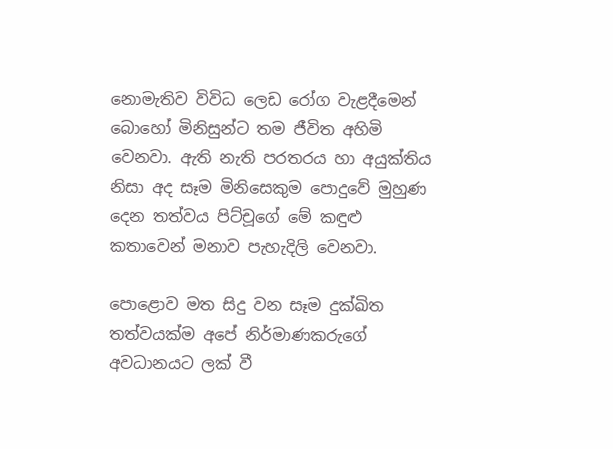නොමැතිව විවිධ ලෙඩ රෝග වැළදීමෙන් බොහෝ මිනිසුන්ට තම ජීවිත අහිමි වෙනවා. ඇති නැති පරතරය හා අයුක්තිය නිසා අද සෑම මිනිසෙකුම පොදුවේ මුහුණ දෙන තත්වය පිට්චූගේ මේ කඳුළු කතාවෙන් මනාව පැහැදිලි වෙනවා.

පොළොව මත සිදු වන සෑම දුක්ඛිත තත්වයක්ම අපේ නිර්මාණකරුගේ අවධානයට ලක් වී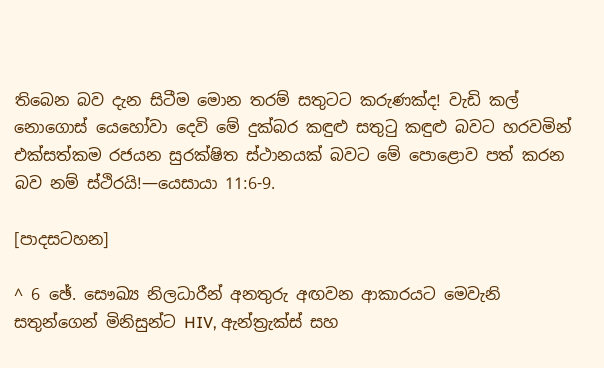තිබෙන බව දැන සිටීම මොන තරම් සතුටට කරුණක්ද! වැඩි කල් නොගොස් යෙහෝවා දෙවි මේ දුක්බර කඳුළු සතුටු කඳුළු බවට හරවමින් එක්සත්කම රජයන සුරක්ෂිත ස්ථානයක් බවට මේ පොළොව පත් කරන බව නම් ස්ථිරයි!—යෙසායා 11:6-9.

[පාදසටහන]

^ 6 ඡේ. සෞඛ්‍ය නිලධාරීන් අනතුරු අඟවන ආකාරයට මෙවැනි සතුන්ගෙන් මිනිසුන්ට HIV, ඇන්ත්‍රැක්ස් සහ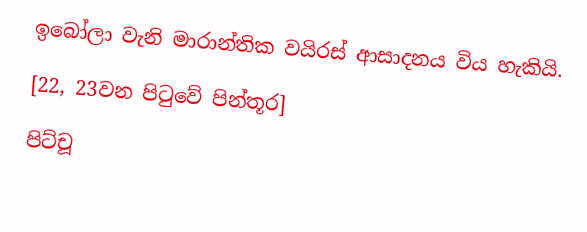ඉබෝලා වැනි මාරාන්තික වයිරස් ආසාදනය විය හැකියි.

[22, 23වන පිටුවේ පින්තූර]

පිට්චූ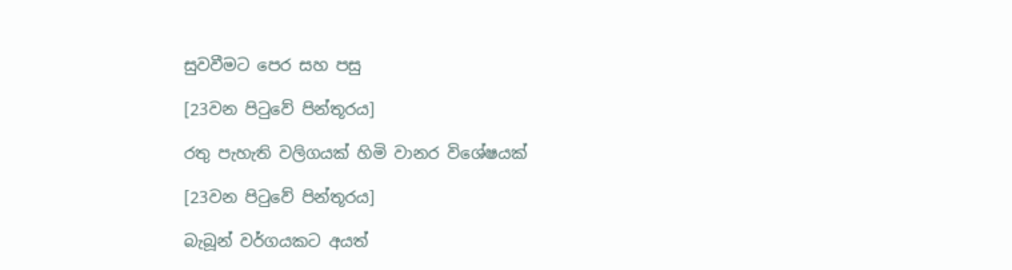සුවවීමට පෙර සහ පසු

[23වන පිටුවේ පින්තූරය]

රතු පැහැති වලිගයක් හිමි වානර විශේෂයක්

[23වන පිටුවේ පින්තූරය]

බැබූන් වර්ගයකට අයත්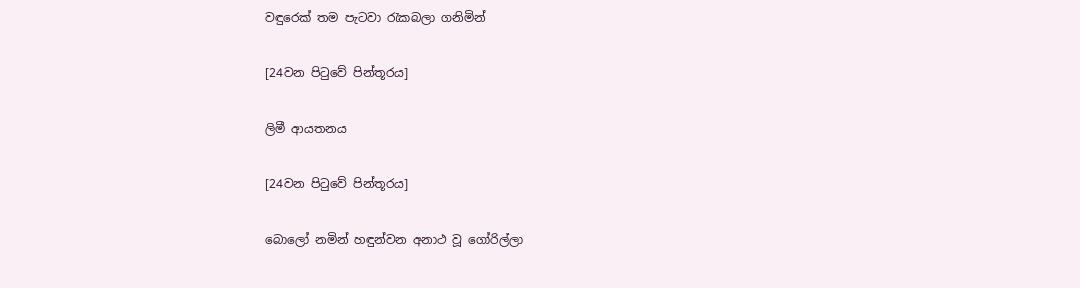වඳුරෙක් තම පැටවා රැකබලා ගනිමින්

[24වන පිටුවේ පින්තූරය]

ලිමී ආයතනය

[24වන පිටුවේ පින්තූරය]

බොලෝ නමින් හඳුන්වන අනාථ වූ ගෝරිල්ලා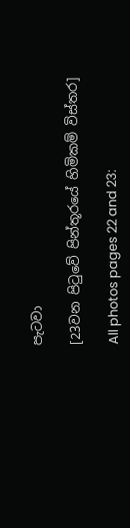පැටවා

[23වන පිටුවේ පින්තූරයේ හිමිකම් විස්තර]

All photos pages 22 and 23: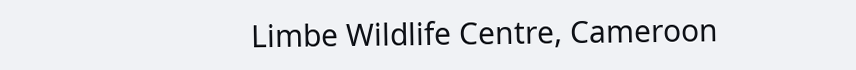Limbe Wildlife Centre, Cameroon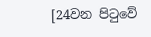[24වන පිටුවේ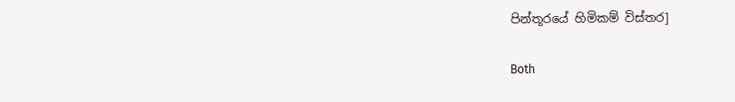පින්තූරයේ හිමිකම් විස්තර]

Both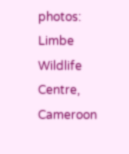photos: Limbe Wildlife Centre, Cameroon